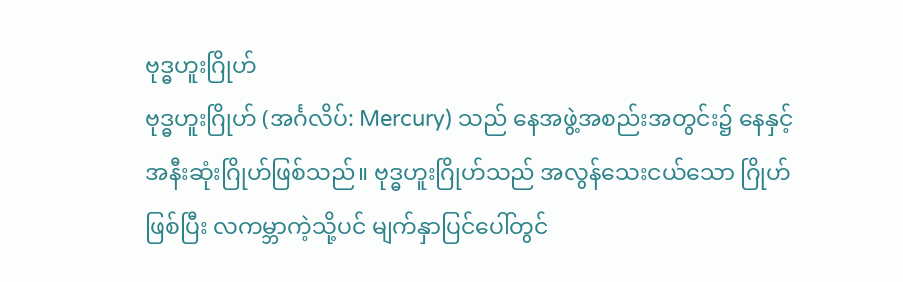ဗုဒ္ဓဟူးဂြိုဟ်
ဗုဒ္ဓဟူးဂြိုဟ် (အင်္ဂလိပ်: Mercury) သည် နေအဖွဲ့အစည်းအတွင်း၌ နေနှင့် အနီးဆုံးဂြိုဟ်ဖြစ်သည်။ ဗုဒ္ဓဟူးဂြိုဟ်သည် အလွန်သေးငယ်သော ဂြိုဟ်ဖြစ်ပြီး လကမ္ဘာကဲ့သို့ပင် မျက်နှာပြင်ပေါ်တွင်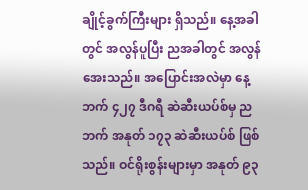ချိုင့်ခွက်ကြီးများ ရှိသည်။ နေ့အခါတွင် အလွန်ပူပြီး ညအခါတွင် အလွန်အေးသည်။ အပြောင်းအလဲမှာ နေ့ဘက် ၄၂၇ ဒီဂရီ ဆဲဆီးယပ်စ်မှ ညဘက် အနုတ် ၁၇၃ ဆဲဆီးယပ်စ် ဖြစ်သည်။ ဝင်ရိုးစွန်းများမှာ အနုတ် ၉၃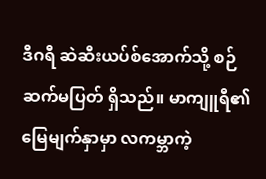ဒီဂရီ ဆဲဆီးယပ်စ်အောက်သို့ စဉ်ဆက်မပြတ် ရှိသည်။ မာကျူရီ၏ မြေမျက်နှာမှာ လကမ္ဘာကဲ့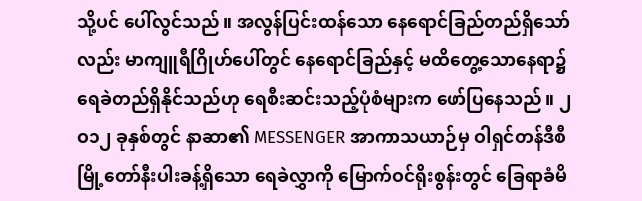သို့ပင် ပေါ်လွင်သည်။ အလွန်ပြင်းထန်သော နေရောင်ခြည်တည်ရှိသော်လည်း မာကျူရီဂြိုဟ်ပေါ်တွင် နေရောင်ခြည်နှင့် မထိတွေ့သောနေရာ၌ ရေခဲတည်ရှိနိုင်သည်ဟု ရေစီးဆင်းသည့်ပုံစံများက ဖော်ပြနေသည်။ ၂ဝ၁၂ ခုနှစ်တွင် နာဆာ၏ MESSENGER အာကာသယာဉ်မှ ဝါရှင်တန်ဒီစီမြို့တော်နီးပါးခန့်ရှိသော ရေခဲလွှာကို မြောက်ဝင်ရိုးစွန်းတွင် ခြေရာခံမိ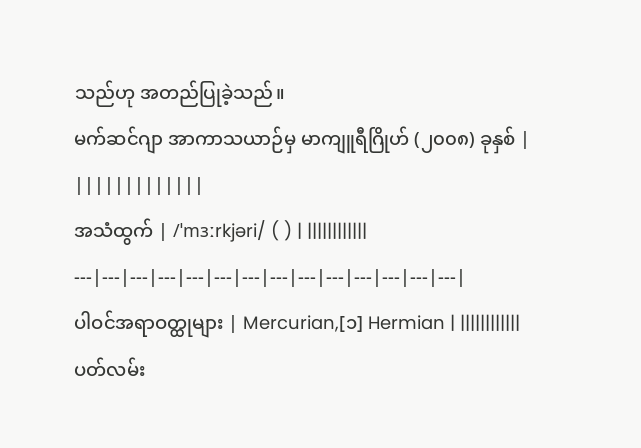သည်ဟု အတည်ပြုခဲ့သည်။
မက်ဆင်ဂျာ အာကာသယာဉ်မှ မာကျူရီဂြိုဟ် (၂၀၀၈) ခုနှစ် | |||||||||||||
အသံထွက် | /ˈmɜːrkjəri/ ( ) | ||||||||||||
---|---|---|---|---|---|---|---|---|---|---|---|---|---|
ပါဝင်အရာဝတ္ထုများ | Mercurian,[၁] Hermian | ||||||||||||
ပတ်လမ်း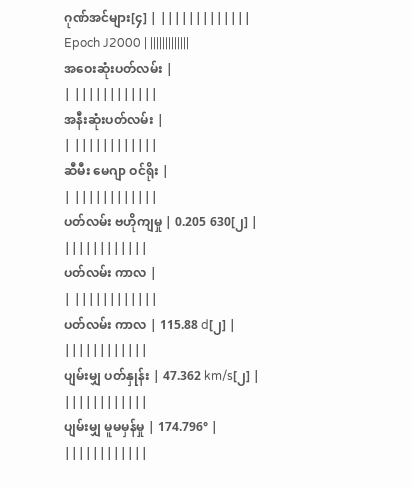ဂုဏ်အင်များ[၄] | |||||||||||||
Epoch J2000 | |||||||||||||
အဝေးဆုံးပတ်လမ်း |
| ||||||||||||
အနီးဆုံးပတ်လမ်း |
| ||||||||||||
ဆီမီး မေဂျာ ဝင်ရိုး |
| ||||||||||||
ပတ်လမ်း ဗဟိုကျမှု | 0.205 630[၂] | ||||||||||||
ပတ်လမ်း ကာလ |
| ||||||||||||
ပတ်လမ်း ကာလ | 115.88 d[၂] | ||||||||||||
ပျမ်းမျှ ပတ်နှုန်း | 47.362 km/s[၂] | ||||||||||||
ပျမ်းမျှ မူမမှန်မှု | 174.796° | ||||||||||||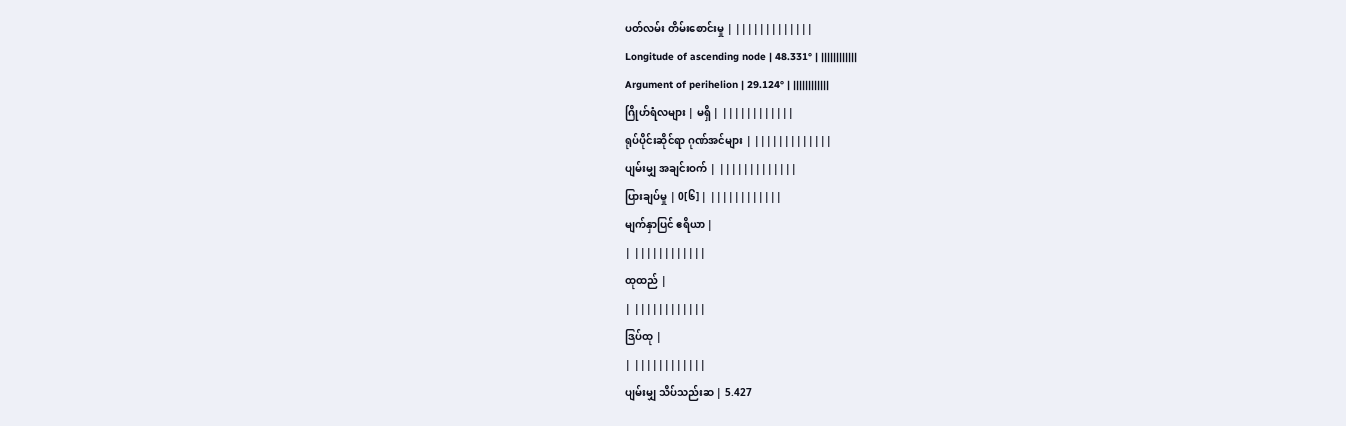ပတ်လမ်း တိမ်းစောင်းမှု | |||||||||||||
Longitude of ascending node | 48.331° | ||||||||||||
Argument of perihelion | 29.124° | ||||||||||||
ဂြိုဟ်ရံလများ | မရှိ | ||||||||||||
ရုပ်ပိုင်းဆိုင်ရာ ဂုဏ်အင်များ | |||||||||||||
ပျမ်းမျှ အချင်းဝက် | |||||||||||||
ပြားချပ်မှု | 0[၆] | ||||||||||||
မျက်နှာပြင် ဧရိယာ |
| ||||||||||||
ထုထည် |
| ||||||||||||
ဒြပ်ထု |
| ||||||||||||
ပျမ်းမျှ သိပ်သည်းဆ | 5.427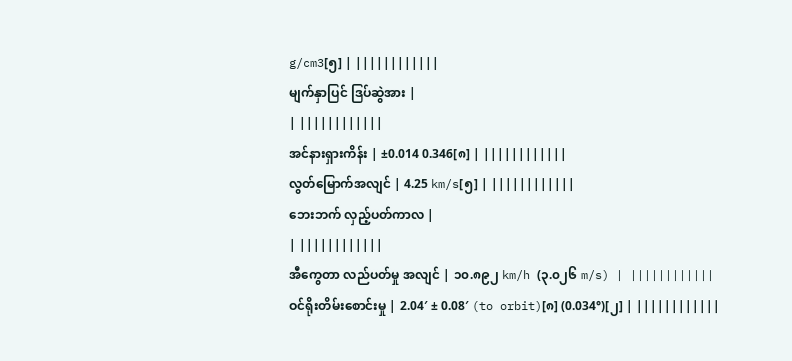g/cm3[၅] | ||||||||||||
မျက်နှာပြင် ဒြပ်ဆွဲအား |
| ||||||||||||
အင်နားရှားကိန်း | ±0.014 0.346[၈] | ||||||||||||
လွတ်မြောက်အလျင် | 4.25 km/s[၅] | ||||||||||||
ဘေးဘက် လှည့်ပတ်ကာလ |
| ||||||||||||
အီကွေတာ လည်ပတ်မှု အလျင် | ၁၀.၈၉၂ km/h (၃.၀၂၆ m/s) | ||||||||||||
ဝင်ရိုးတိမ်းစောင်းမှု | 2.04′ ± 0.08′ (to orbit)[၈] (0.034°)[၂] | ||||||||||||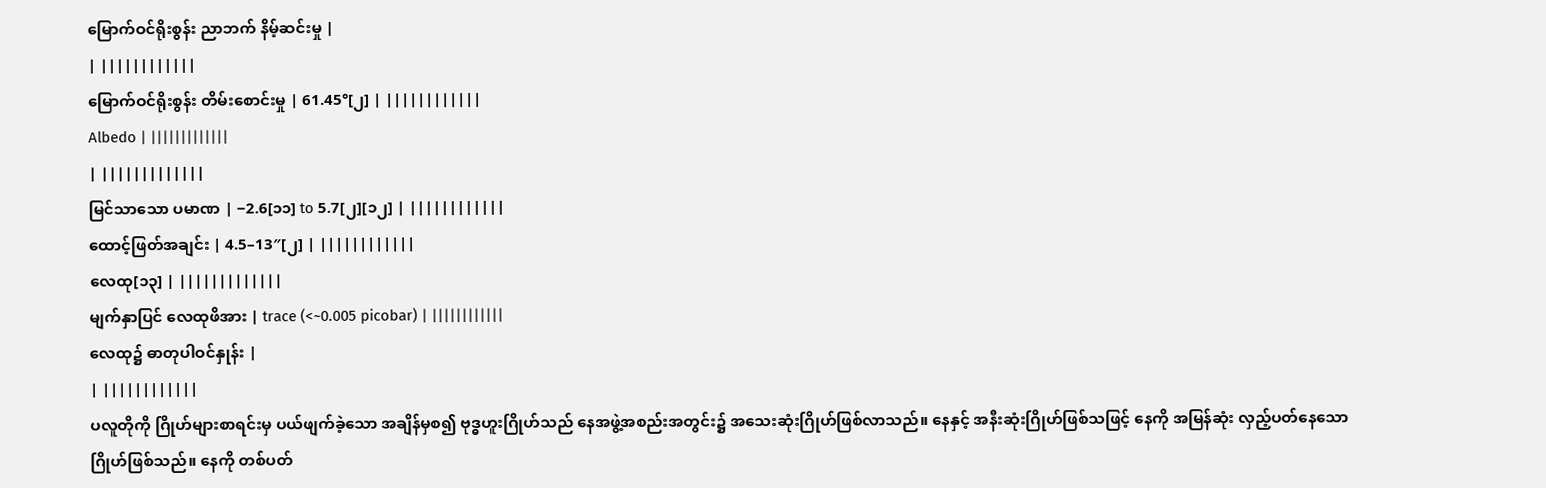မြောက်ဝင်ရိုးစွန်း ညာဘက် နိမ့်ဆင်းမှု |
| ||||||||||||
မြောက်ဝင်ရိုးစွန်း တိမ်းစောင်းမှု | 61.45°[၂] | ||||||||||||
Albedo | |||||||||||||
| |||||||||||||
မြင်သာသော ပမာဏ | −2.6[၁၁] to 5.7[၂][၁၂] | ||||||||||||
ထောင့်ဖြတ်အချင်း | 4.5–13″[၂] | ||||||||||||
လေထု[၁၃] | |||||||||||||
မျက်နှာပြင် လေထုဖိအား | trace (<~0.005 picobar) | ||||||||||||
လေထု၌ ဓာတုပါဝင်နှုန်း |
| ||||||||||||
ပလူတိုကို ဂြိုဟ်များစာရင်းမှ ပယ်ဖျက်ခဲ့သော အချိန်မှစ၍ ဗုဒ္ဓဟူးဂြိုဟ်သည် နေအဖွဲ့အစည်းအတွင်း၌ အသေးဆုံးဂြိုဟ်ဖြစ်လာသည်။ နေနှင့် အနီးဆုံးဂြိုဟ်ဖြစ်သဖြင့် နေကို အမြန်ဆုံး လှည့်ပတ်နေသော ဂြိုဟ်ဖြစ်သည်။ နေကို တစ်ပတ်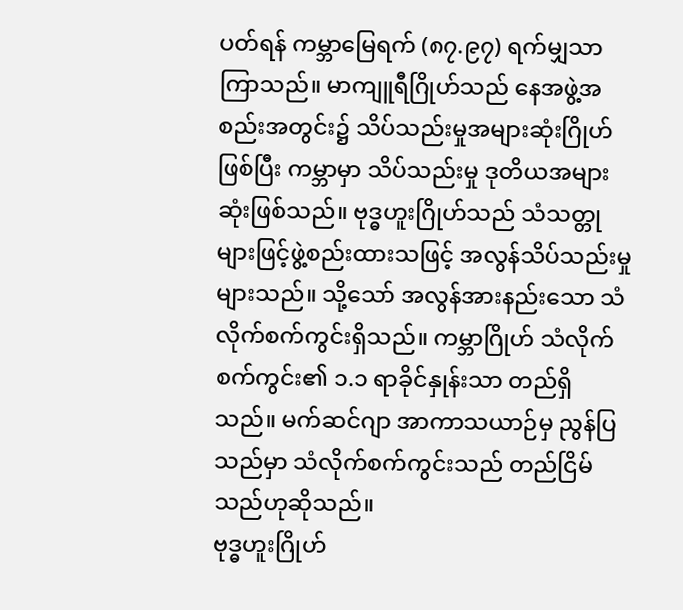ပတ်ရန် ကမ္ဘာမြေရက် (၈၇.၉၇) ရက်မျှသာကြာသည်။ မာကျူရီဂြိုဟ်သည် နေအဖွဲ့အစည်းအတွင်း၌ သိပ်သည်းမှုအများဆုံးဂြိုဟ်ဖြစ်ပြီး ကမ္ဘာမှာ သိပ်သည်းမှု ဒုတိယအများဆုံးဖြစ်သည်။ ဗုဒ္ဓဟူးဂြိုဟ်သည် သံသတ္တုများဖြင့်ဖွဲ့စည်းထားသဖြင့် အလွန်သိပ်သည်းမှုများသည်။ သို့သော် အလွန်အားနည်းသော သံလိုက်စက်ကွင်းရှိသည်။ ကမ္ဘာဂြိုဟ် သံလိုက်စက်ကွင်း၏ ၁.၁ ရာခိုင်နှုန်းသာ တည်ရှိသည်။ မက်ဆင်ဂျာ အာကာသယာဉ်မှ ညွန်ပြသည်မှာ သံလိုက်စက်ကွင်းသည် တည်ငြိမ်သည်ဟုဆိုသည်။
ဗုဒ္ဓဟူးဂြိုဟ်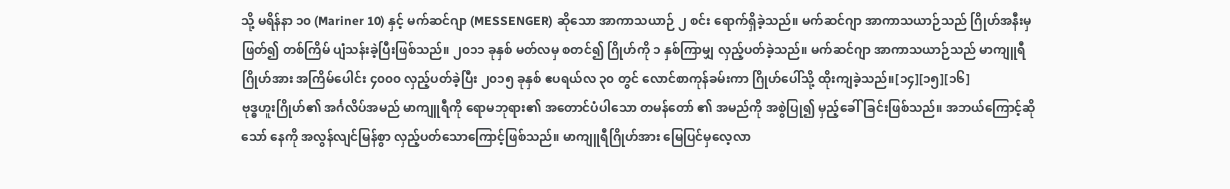သို့ မရိန်နာ ၁၀ (Mariner 10) နှင့် မက်ဆင်ဂျာ (MESSENGER) ဆိုသော အာကာသယာဉ် ၂ စင်း ရောက်ရှိခဲ့သည်။ မက်ဆင်ဂျာ အာကာသယာဉ်သည် ဂြိုဟ်အနီးမှ ဖြတ်၍ တစ်ကြိမ် ပျံသန်းခဲ့ပြီးဖြစ်သည်။ ၂၀၁၁ ခုနှစ် မတ်လမှ စတင်၍ ဂြိုဟ်ကို ၁ နှစ်ကြာမျှ လှည့်ပတ်ခဲ့သည်။ မက်ဆင်ဂျာ အာကာသယာဉ်သည် မာကျူရီဂြိုဟ်အား အကြိမ်ပေါင်း ၄၀၀၀ လှည့်ပတ်ခဲ့ပြီး ၂၀၁၅ ခုနှစ် ဧပရယ်လ ၃၀ တွင် လောင်စာကုန်ခမ်းကာ ဂြိုဟ်ပေါ်သို့ ထိုးကျခဲ့သည်။[၁၄][၁၅][၁၆]
ဗုဒ္ဓဟူးဂြိုဟ်၏ အင်္ဂလိပ်အမည် မာကျူရီကို ရောမဘုရား၏ အတောင်ပံပါသော တမန်တော် ၏ အမည်ကို အစွဲပြု၍ မှည့်ခေါ်ခြင်းဖြစ်သည်။ အဘယ်ကြောင့်ဆိုသော် နေကို အလွန်လျင်မြန်စွာ လှည့်ပတ်သောကြောင့်ဖြစ်သည်။ မာကျူရီဂြိုဟ်အား မြေပြင်မှလေ့လာ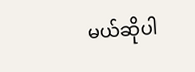မယ်ဆိုပါ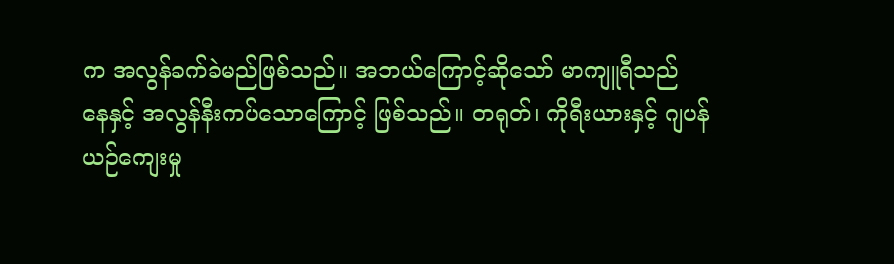က အလွန်ခက်ခဲမည်ဖြစ်သည်။ အဘယ်ကြောင့်ဆိုသော် မာကျူရီသည် နေနှင့် အလွန်နီးကပ်သောကြောင့် ဖြစ်သည်။ တရုတ်၊ ကိုရီးယားနှင့် ဂျပန်ယဉ်ကျေးမှု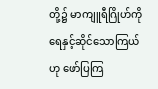တို့၌ မာကျူရီဂြိုဟ်ကို ရေနှင့်ဆိုင်သောကြယ်ဟု ဖော်ပြကြ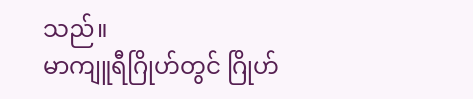သည်။
မာကျူရီဂြိုဟ်တွင် ဂြိုဟ်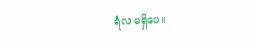ရံလ မရှိပေ။